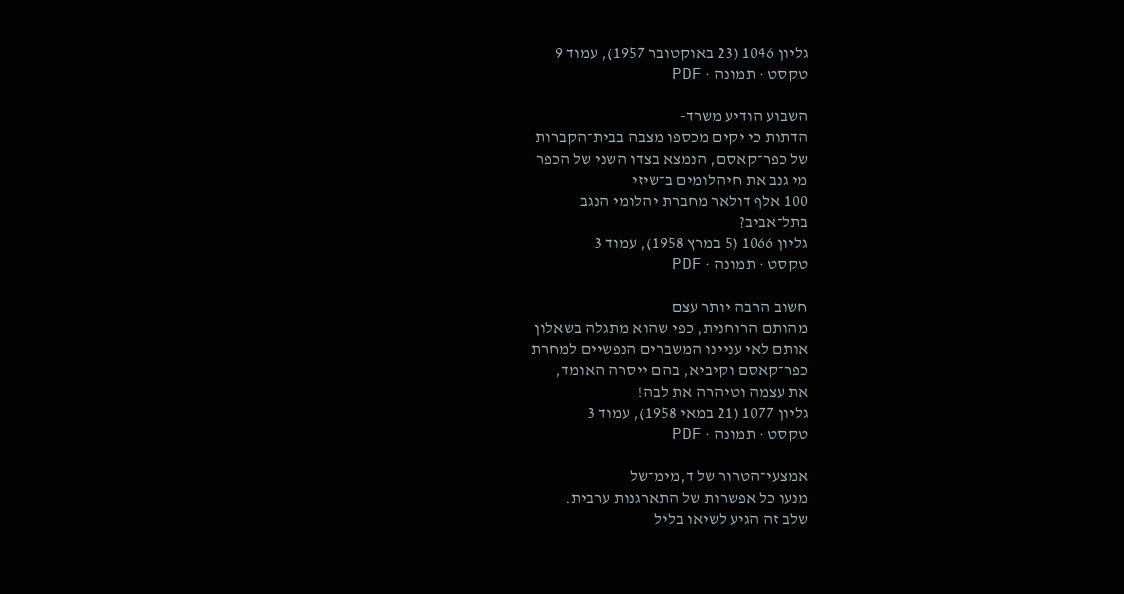גליון 1046 (23 באוקטובר 1957), עמוד 9
טקסט · תמונה · PDF

השבוע הודיע משרד-
הדתות כי יקים מכספו מצבה בבית־הקברות
של כפר־קאסם, הנמצא בצדו השני של הכפר
מי גנב את חיהלומים ב־שיזי
100 אלף דולאר מחברת יהלומי הנגב
בתל־אביב?
גליון 1066 (5 במרץ 1958), עמוד 3
טקסט · תמונה · PDF

חשוב הרבה יותר עצם
מהותם הרוחנית, כפי שהוא מתגלה בשאלון
אותם לאי עניינו המשברים הנפשיים למחרת
כפר־קאסם וקיביא, בהם ייסרה האומד,
את עצמה וטיהרה את לבה!
גליון 1077 (21 במאי 1958), עמוד 3
טקסט · תמונה · PDF

אמצעי־הטרור של ד,מימ־של
מנעו כל אפשרות של התארגנות ערבית.
שלב זה הגיע לשיאו בליל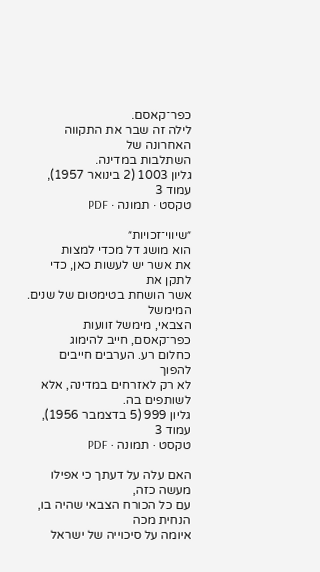כפר־קאסם.
לילה זה שבר את התקווה האחרונה של
השתלבות במדינה.
גליון 1003 (2 בינואר 1957), עמוד 3
טקסט · תמונה · PDF

״שיווי־זכויות״
הוא מושג דל מכדי למצות
את אשר יש לעשות כאן, כדי לתקן את
אשר הושחת בטימטום של שנים. המימשל
הצבאי, מימשל זוועות כפר־קאסם, חייב להימוג
כחלום רע. הערבים חייבים להפוך
לא רק לאזרחים במדינה, אלא לשותפים בה.
גליון 999 (5 בדצמבר 1956), עמוד 3
טקסט · תמונה · PDF

האם עלה על דעתך כי אפילו מעשה כזה,
עם כל הכורח הצבאי שהיה בו, הנחית מכה
איומה על סיכוייה של ישראל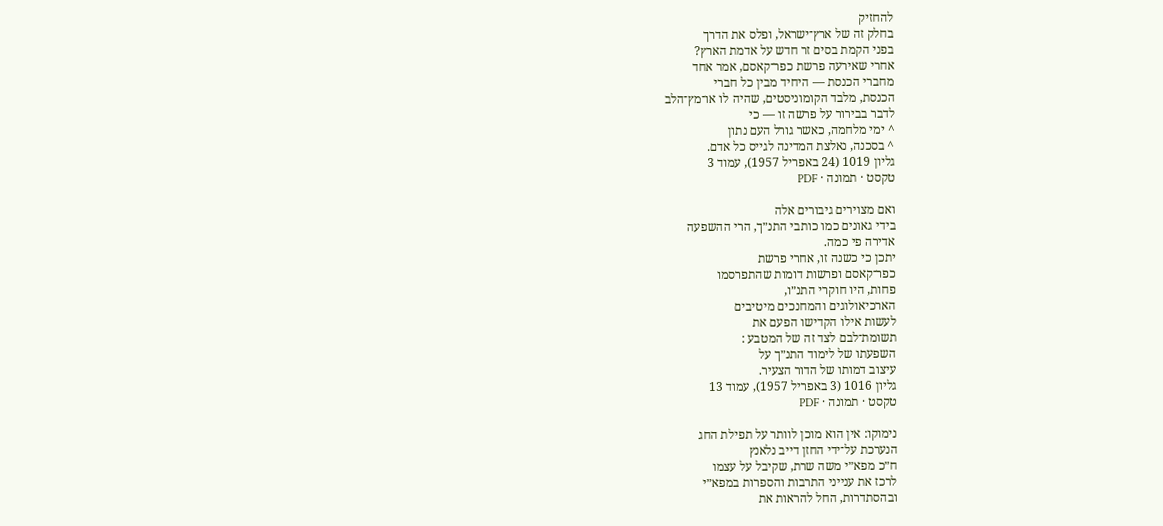להחזיק
בחלק זה של ארץ־ישראל, ופלס את הדרך
בפני הקמת בסים זר חדש על אדמת הארץ?
אחרי שאירעה פרשת כפר־קאסם, אמר אחד
מחברי הכנסת — היחיד מבין כל חברי
הכנסת, מלבד הקומוניסטים, שהיה לו או־מץ־הלב
לדבר בבירור על פרשה זו — כי
^ ימי מלחמה, כאשר גורל העם נתון
^ בסכנה, נאלצת המדינה לגייס כל אדם.
גליון 1019 (24 באפריל 1957), עמוד 3
טקסט · תמונה · PDF

ואם מצוירים גיבורים אלה
בידי גאונים כמו כותבי התנ״ך, הרי ההשפעה
אדירה פי כמה.
יתכן כי כשנה זו, אחרי פרשת
כפר־קאסם ופרשות דומות שהתפרסמו
פחות, היו חוקרי התנ״ו,
הארכיאולוגים והמחנכים מיטיבים
לעשות אילו הקדישו הפעם את
תשומת־לבם לצד זה של המטבע :
השפעתו של לימוד התנ״ך על
עיצוב דמותו של הדור הצעיר.
גליון 1016 (3 באפריל 1957), עמוד 13
טקסט · תמונה · PDF

נימוקו: אין הוא מוכן לוותר על תפילת החג
הנערכת על־ידי החזן דייב נלאנץ
ח״כ מפא״י משה שרת, שקיבל על עצמו
לרכז את ענייני התרבות והספרות במפא״י
ובהסתדרות, החל להראות את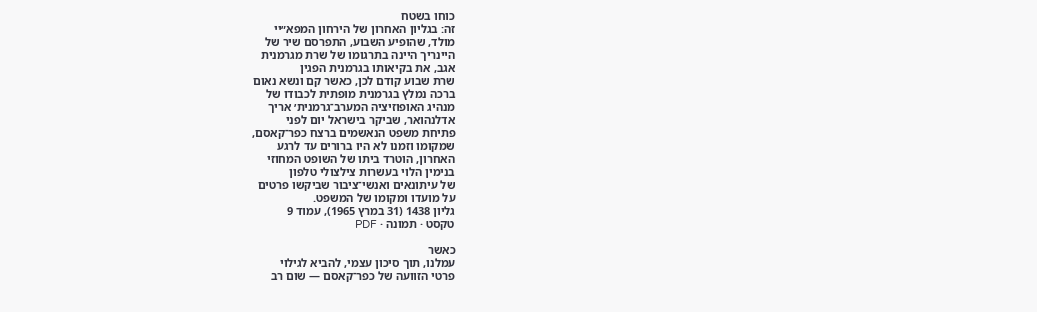כוחו בשטח
זה: בגליון האחרון של הירחון המפא״יי
מולד, שהופיע השבוע, התפרסם שיר של
היינריך היינה בתרגומו של שרת מגרמנית
אגב, את בקיאותו בגרמנית הפגין
שרת שבוע קודם לכן, כאשר קם ונשא נאום
ברכה נמלץ בגרמנית מופתית לכבודו של
מנהיג האופוזיציה המערב־גרמנית׳ אריך
אדלנהואר, שביקר בישראל יום לפני
פתיחת משפט הנאשמים ברצח כפר־קאסם,
שמקומו וזמנו לא היו ברורים עד לרגע
האחרון, הוטרד ביתו של השופט המחוזי
בנימין הלוי בעשרות צילצולי טלפון
של עיתונאים ואנשי־ציבור שביקשו פרטים
על מועדו ומקומו של המשפט.
גליון 1438 (31 במרץ 1965), עמוד 9
טקסט · תמונה · PDF

כאשר
עמלנו, תוך סיכון עצמי, להביא לגילוי
פרטי הזוועה של כפר־קאסם — שום רב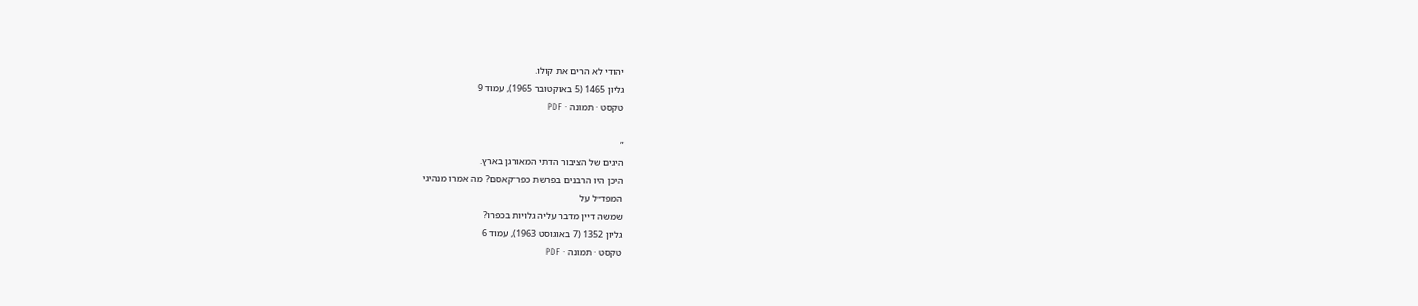יהודי לא הרים את קולו.
גליון 1465 (5 באוקטובר 1965), עמוד 9
טקסט · תמונה · PDF

״
היגים של הציבור הדתי המאורגן בארץ.
היכן היו הרבנים בפרשת כפר־קאסם? מה אמרו מנהיגי
המפד״ל על
שמשה דיין מדבר עליה גלויות בכפרו?
גליון 1352 (7 באוגוסט 1963), עמוד 6
טקסט · תמונה · PDF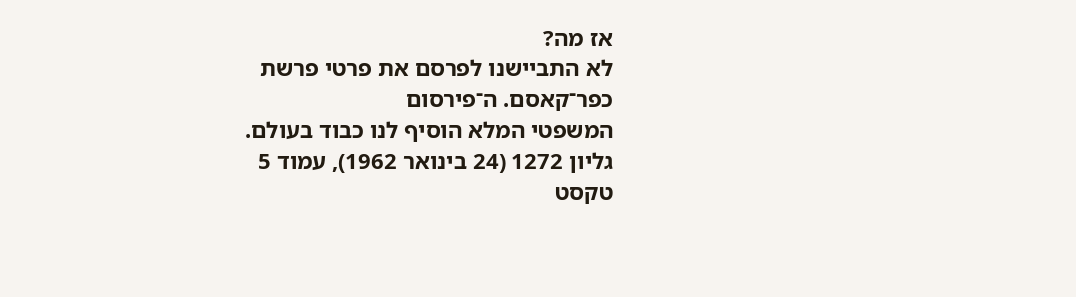אז מה?
לא התביישנו לפרסם את פרטי פרשת כפר־קאסם. ה־פירסום
המשפטי המלא הוסיף לנו כבוד בעולם.
גליון 1272 (24 בינואר 1962), עמוד 5
טקסט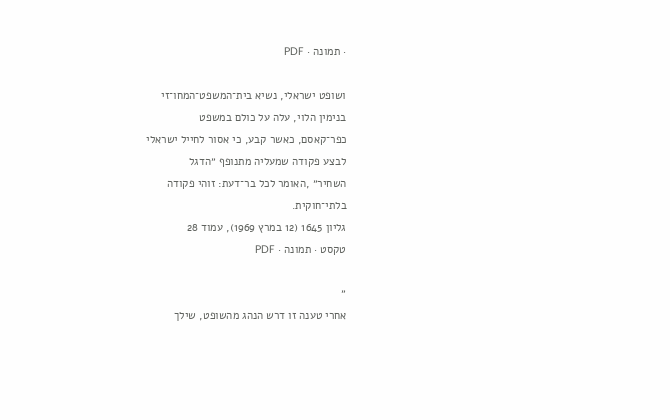· תמונה · PDF

ושופט ישראלי, נשיא בית־המשפט־המחו־זי
בנימין הלוי, עלה על כולם במשפט
כפר־קאסם, כאשר קבע, כי אסור לחייל ישראלי
לבצע פקודה שמעליה מתנופף ״הדגל
השחיר״ ,האומר לכל בר־דעת: זוהי פקודה
בלתי־חוקית.
גליון 1645 (12 במרץ 1969), עמוד 28
טקסט · תמונה · PDF

״
אחרי טענה זו דרש הנהג מהשופט, שילך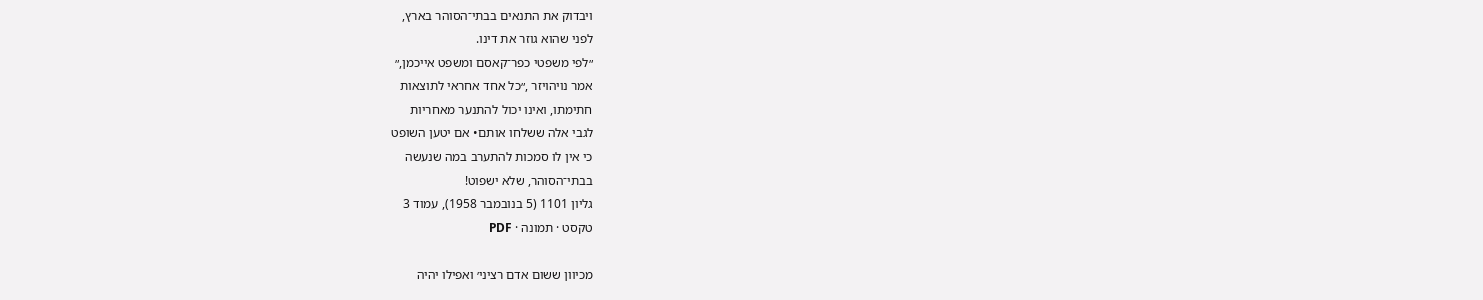ויבדוק את התנאים בבתי־הסוהר בארץ,
לפני שהוא גוזר את דינו.
״לפי משפטי כפר־קאסם ומשפט אייכמן,״
אמר נויהויזר ,״כל אחד אחראי לתוצאות
חתימתו, ואינו יכול להתנער מאחריות
לגבי אלה ששלחו אותם• אם יטען השופט
כי אין לו סמכות להתערב במה שנעשה
בבתי־הסוהר, שלא ישפוט!
גליון 1101 (5 בנובמבר 1958), עמוד 3
טקסט · תמונה · PDF

מכיוון ששום אדם רציני׳ ואפילו יהיה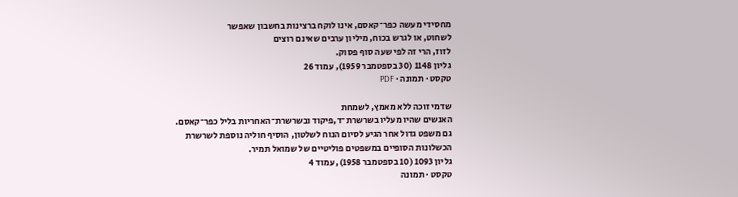מחסידי מעשה כפר־קאסם, אינו לוקח ברצינות בחשבון שאפשר
לשחוט, או לגרש בכוח, מיליון ערבים שאינם רוצים
לזוז, הרי זה לפי שעה סוף פסוק.
גליון 1148 (30 בספטמבר 1959), עמוד 26
טקסט · תמונה · PDF

שדמי זוכה ללא מאמץ, לשמחת
האנשים שהיו מעליו בשרשרת־ד,פיקוד ובשרשרת־האחריות בליל כפר־קאסם.
גם משפט גדול אחר הגיע לסיום הנוח לשלטון, הוסיף חוליה נוספת לשרשרת
הכשלונות הסופיים במשפטים פוליטיים של שמואל תמיר.
גליון 1093 (10 בספטמבר 1958), עמוד 4
טקסט · תמונה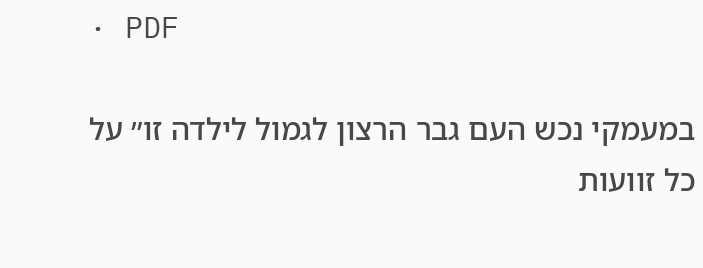· PDF

במעמקי נכש העם גבר הרצון לגמול לילדה זו״ על
כל זוועות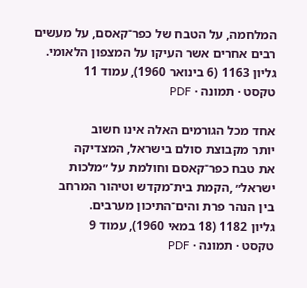המלחמה, על הטבח של כפר־קאסם, על מעשים
רבים אחרים אשר העיקו על המצפון הלאומי.
גליון 1163 (6 בינואר 1960), עמוד 11
טקסט · תמונה · PDF

אחד מכל הגורמים האלה אינו חשוב
יותר מקבוצת סולם בישראל, המצדיקה
את טבח כפר־קאסם וחולמת על ״מלכות
ישראל״ ,הקמת בית־מקדש וטיהור המרחב
בין הנהר פרת והים־התיכון מערבים.
גליון 1182 (18 במאי 1960), עמוד 9
טקסט · תמונה · PDF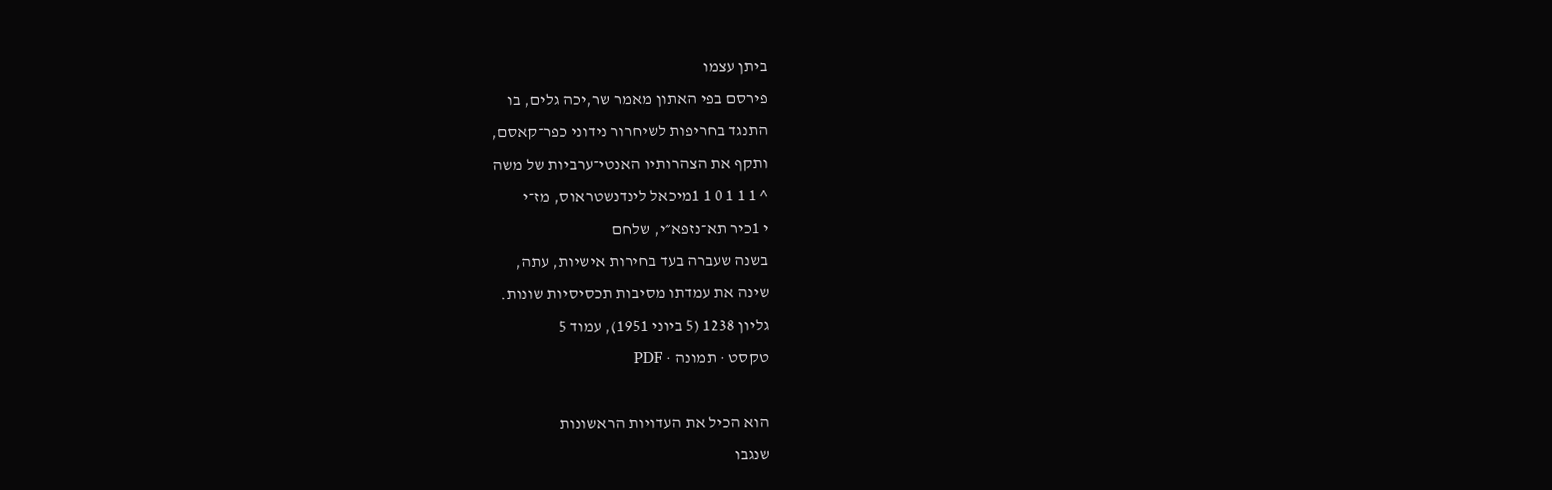ביתן עצמו
פירסם בפי האתון מאמר שר,יכה גלים, בו
התנגד בחריפות לשיחרור נידוני כפר־קאסם,
ותקף את הצהרותיו האנטי־ערביות של משה
^ 1 1 1 0 1 1מיכאל לינדנשטראוס, מז־י
י 1כיר תא־נזפא״י, שלחם
בשנה שעברה בעד בחירות אישיות, עתה,
שינה את עמדתו מסיבות תכסיסיות שונות.
גליון 1238 (5 ביוני 1951), עמוד 5
טקסט · תמונה · PDF

הוא הכיל את העדויות הראשונות
שנגבו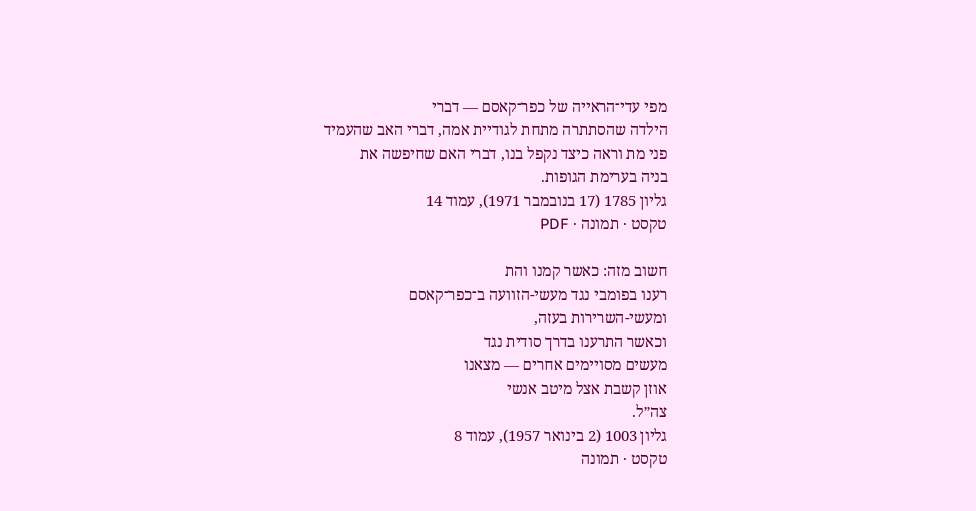מפי עדי־הראייה של כפר־קאסם — דברי
הילדה שהסתתרה מתחת לגודיית אמה, דברי האב שהעמיד
פני מת וראה כיצד נקפל בנו, דברי האם שחיפשה את
בניה בערימת הגופות.
גליון 1785 (17 בנובמבר 1971), עמוד 14
טקסט · תמונה · PDF

חשוב מזה: כאשר קמנו והת
רענו בפומבי נגד מעשי-הזוועה ב־כפר־קאסם
ומעשי-השרירות בעזה,
וכאשר התרענו בדרך סודית נגד
מעשים מסויימים אחרים — מצאנו
אוזן קשבת אצל מיטב אנשי
צה״ל.
גליון 1003 (2 בינואר 1957), עמוד 8
טקסט · תמונה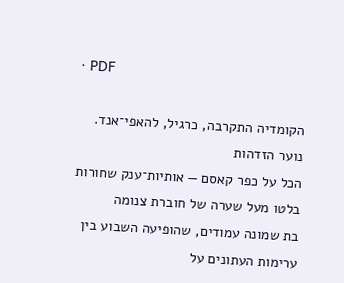· PDF

הקומדיה התקרבה, כרגיל, להאפי־אנד.
נוער הזדהות
הכל על כפר קאסם — אותיות־ענק שחורות
בלטו מעל שערה של חוברת צנומה
בת שמונה עמודים, שהופיעה השבוע בין
ערימות העתונים על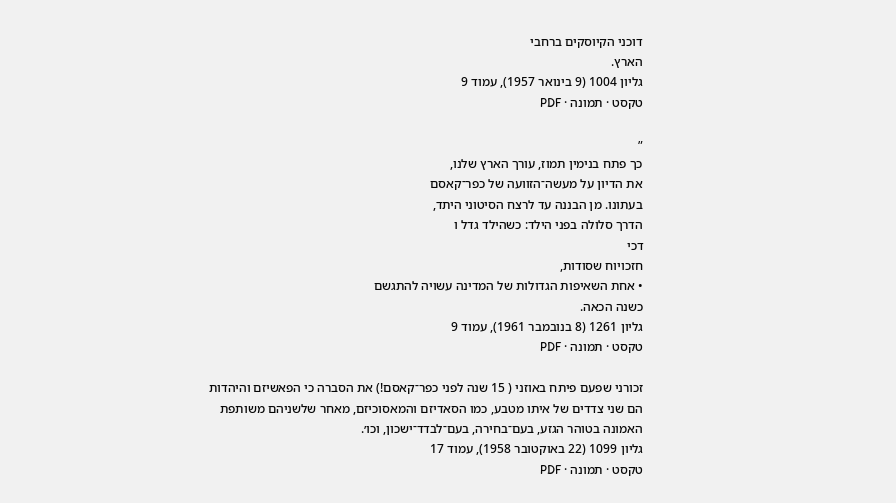דוכני הקיוסקים ברחבי
הארץ.
גליון 1004 (9 בינואר 1957), עמוד 9
טקסט · תמונה · PDF

״
כך פתח בנימין תמוז, עורך הארץ שלנו,
את הדיון על מעשה־הזוועה של כפר־קאסם
בעתונו. מן הבננה עד לרצח הסיטוני היתד,
הדרך סלולה בפני הילד: כשהילד גדל ו
דכי
חזכויוח שסודות,
• אחת השאיפות הגדולות של המדינה עשויה להתגשם
כשנה הכאה.
גליון 1261 (8 בנובמבר 1961), עמוד 9
טקסט · תמונה · PDF

זכורני שפעם פיתח באוזני ( 15 שנה לפני כפר־קאסם!) את הסברה כי הפאשיזם והיהדות
הם שני צדדים של איתו מטבע, כמו הסאדיזם והמאסוכיזם, מאחר שלשניהם משותפת
האמונה בטוהר הגזע, בעם־בחירה, בעם־לבדד־ישכון, וכו׳.
גליון 1099 (22 באוקטובר 1958), עמוד 17
טקסט · תמונה · PDF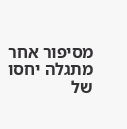מסיפור אחר מתגלה יחסו
של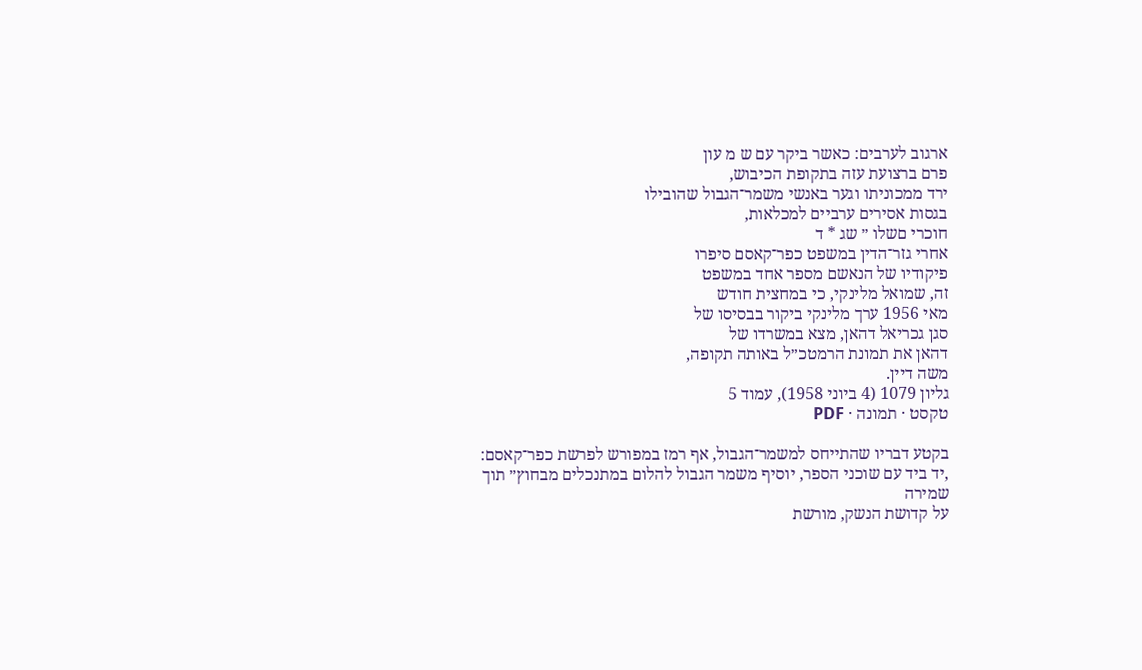ארגוב לערבים: כאשר ביקר עם ש מ עון
פרם ברצועת עזה בתקופת הכיבוש,
ירד ממכוניתו וגער באנשי משמר־הגבול שהובילו
בגסות אסירים ערביים למכלאות,
חוכרי םשלו ״ שג * ד
אחרי גזר־הדין במשפט כפר־קאסם סיפרו
פיקודיו של הנאשם מספר אחד במשפט
זה, שמואל מלינקי, כי במחצית חודש
מאי 1956 ערך מלינקי ביקור בבסיסו של
סגן גכריאל דהאן, מצא במשרדו של
דהאן את תמונת הרמטכ״ל באותה תקופה,
משה דיין.
גליון 1079 (4 ביוני 1958), עמוד 5
טקסט · תמונה · PDF

בקטע דבריו שהתייחס למשמר־הגבול, אף רמז במפורש לפרשת כפר־קאסם:
,יד ביד עם שוכני הספר, יוסיף משמר הגבול להלום במתנכלים מבחוץ״ תוך שמירה
על קדושת הנשק, מורשת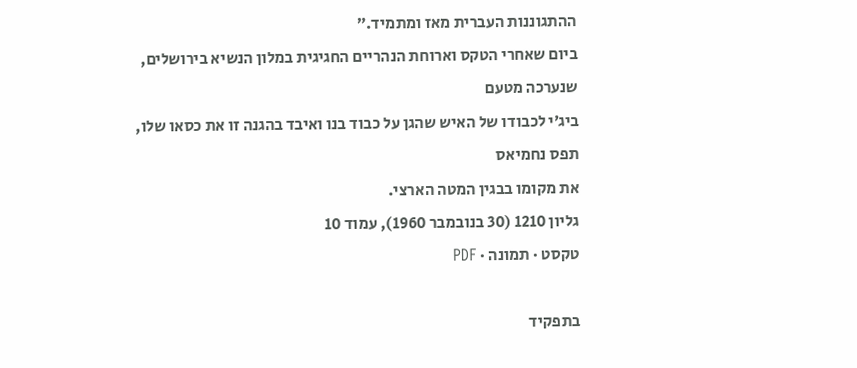ההתגוננות העברית מאז ומתמיד.״
ביום שאחרי הטקס וארוחת הנהריים החגיגית במלון הנשיא בירושלים, שנערכה מטעם
ביג׳י לכבודו של האיש שהגן על כבוד בנו ואיבד בהגנה זו את כסאו שלו, תפס נחמיאס
את מקומו בבגין המטה הארצי.
גליון 1210 (30 בנובמבר 1960), עמוד 10
טקסט · תמונה · PDF

בתפקיד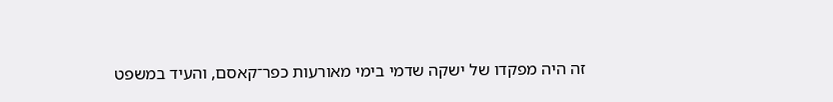זה היה מפקדו של ישקה שדמי בימי מאורעות כפר־קאסם, והעיד במשפט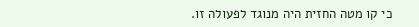כי קו מטה החזית היה מנוגד לפעולה זו.